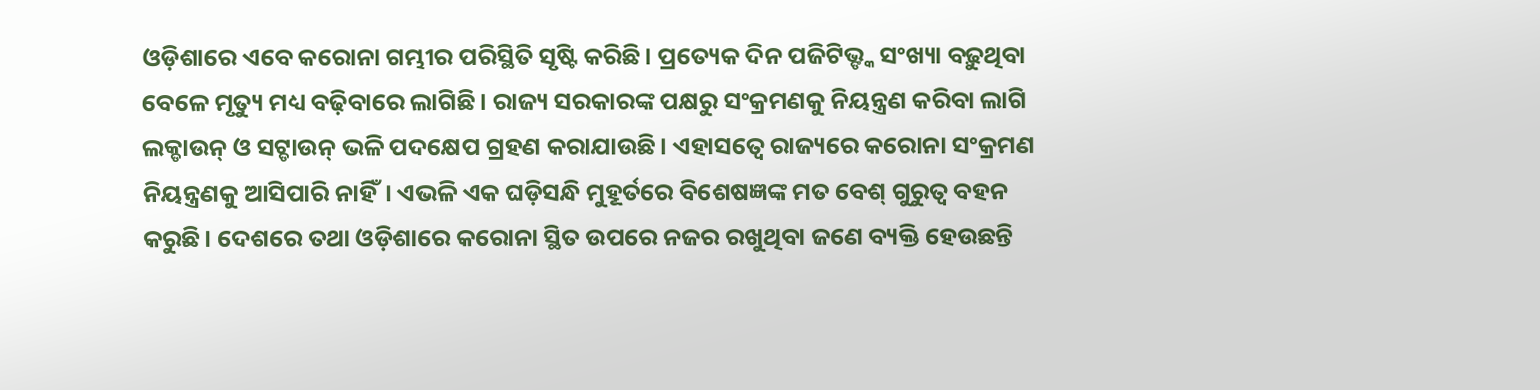ଓଡ଼ିଶାରେ ଏବେ କରୋନା ଗମ୍ଭୀର ପରିସ୍ଥିତି ସୃଷ୍ଟି କରିଛି। ପ୍ରତ୍ୟେକ ଦିନ ପଜିଟିଭ୍ଙ୍କ ସଂଖ୍ୟା ବଢ଼ୁଥିବା ବେଳେ ମୃତ୍ୟୁ ମଧ୍ୟ ବଢ଼ିବାରେ ଲାଗିଛି। ରାଜ୍ୟ ସରକାରଙ୍କ ପକ୍ଷରୁ ସଂକ୍ରମଣକୁ ନିୟନ୍ତ୍ରଣ କରିବା ଲାଗି ଲକ୍ଡାଉନ୍ ଓ ସଟ୍ଡାଉନ୍ ଭଳି ପଦକ୍ଷେପ ଗ୍ରହଣ କରାଯାଉଛି। ଏହାସତ୍ବେ ରାଜ୍ୟରେ କରୋନା ସଂକ୍ରମଣ ନିୟନ୍ତ୍ରଣକୁ ଆସିପାରି ନାହିଁ। ଏଭଳି ଏକ ଘଡ଼ିସନ୍ଧି ମୁହୂର୍ତରେ ବିଶେଷଜ୍ଞଙ୍କ ମତ ବେଶ୍ ଗୁରୁତ୍ବ ବହନ କରୁଛି। ଦେଶରେ ତଥା ଓଡ଼ିଶାରେ କରୋନା ସ୍ଥିତ ଉପରେ ନଜର ରଖୁଥିବା ଜଣେ ବ୍ୟକ୍ତି ହେଉଛନ୍ତି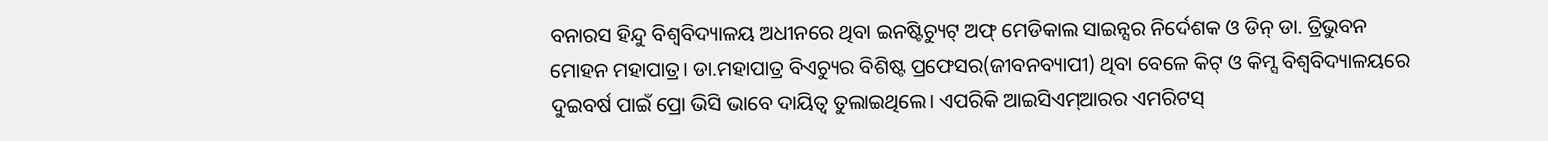ବନାରସ ହିନ୍ଦୁ ବିଶ୍ବବିଦ୍ୟାଳୟ ଅଧୀନରେ ଥିବା ଇନଷ୍ଟିଚ୍ୟୁଟ୍ ଅଫ୍ ମେଡିକାଲ ସାଇନ୍ସର ନିର୍ଦେଶକ ଓ ଡିନ୍ ଡା. ତ୍ରିଭୁବନ ମୋହନ ମହାପାତ୍ର। ଡା.ମହାପାତ୍ର ବିଏଚ୍ୟୁର ବିଶିଷ୍ଟ ପ୍ରଫେସର(ଜୀବନବ୍ୟାପୀ) ଥିବା ବେଳେ କିଟ୍ ଓ କିମ୍ସ ବିଶ୍ବବିଦ୍ୟାଳୟରେ ଦୁଇବର୍ଷ ପାଇଁ ପ୍ରୋ ଭିସି ଭାବେ ଦାୟିତ୍ବ ତୁଲାଇଥିଲେ। ଏପରିକି ଆଇସିଏମ୍ଆରର ଏମରିଟସ୍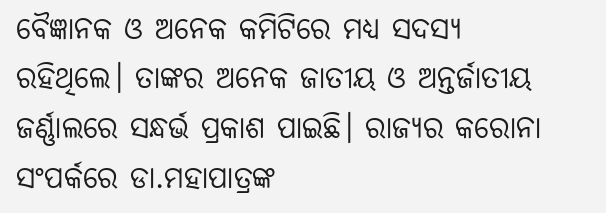ବୈଜ୍ଞାନକ ଓ ଅନେକ କମିଟିରେ ମଧ୍ୟ ସଦସ୍ୟ ରହିଥିଲେ। ତାଙ୍କର ଅନେକ ଜାତୀୟ ଓ ଅନ୍ତର୍ଜାତୀୟ ଜର୍ଣ୍ଣାଲରେ ସନ୍ଧର୍ଭ ପ୍ରକାଶ ପାଇଛି। ରାଜ୍ୟର କରୋନା ସଂପର୍କରେ ଡା.ମହାପାତ୍ରଙ୍କ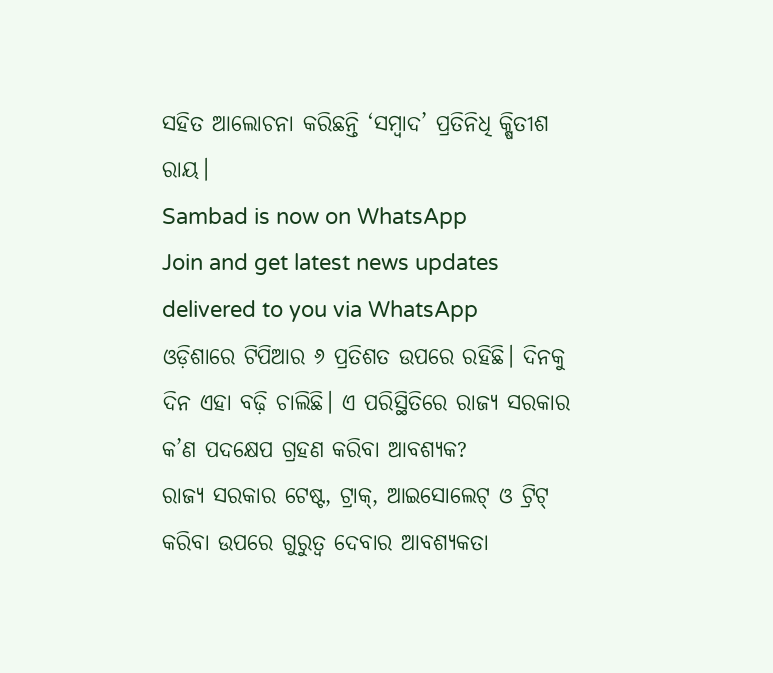ସହିତ ଆଲୋଚନା କରିଛନ୍ତି ‘ସମ୍ବାଦ’ ପ୍ରତିନିଧି କ୍ଷିତୀଶ ରାୟ।
Sambad is now on WhatsApp
Join and get latest news updates delivered to you via WhatsApp
ଓଡ଼ିଶାରେ ଟିପିଆର ୬ ପ୍ରତିଶତ ଉପରେ ରହିଛି। ଦିନକୁ ଦିନ ଏହା ବଢ଼ି ଚାଲିଛି। ଏ ପରିସ୍ଥିତିରେ ରାଜ୍ୟ ସରକାର କ’ଣ ପଦକ୍ଷେପ ଗ୍ରହଣ କରିବା ଆବଶ୍ୟକ?
ରାଜ୍ୟ ସରକାର ଟେଷ୍ଟ, ଟ୍ରାକ୍, ଆଇସୋଲେଟ୍ ଓ ଟ୍ରିଟ୍ କରିବା ଉପରେ ଗୁରୁତ୍ବ ଦେବାର ଆବଶ୍ୟକତା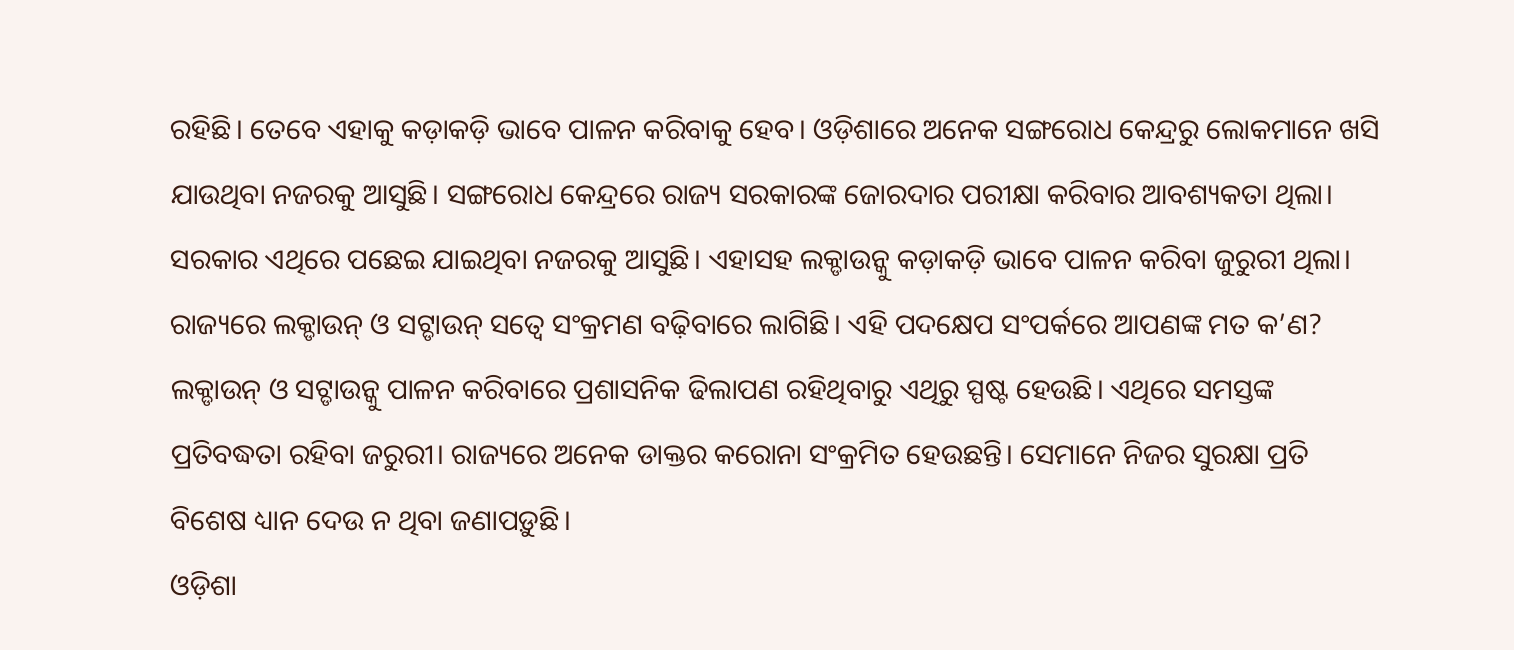ରହିଛି। ତେବେ ଏହାକୁ କଡ଼ାକଡ଼ି ଭାବେ ପାଳନ କରିବାକୁ ହେବ। ଓଡ଼ିଶାରେ ଅନେକ ସଙ୍ଗରୋଧ କେନ୍ଦ୍ରରୁ ଲୋକମାନେ ଖସି ଯାଉଥିବା ନଜରକୁ ଆସୁଛି। ସଙ୍ଗରୋଧ କେନ୍ଦ୍ରରେ ରାଜ୍ୟ ସରକାରଙ୍କ ଜୋରଦାର ପରୀକ୍ଷା କରିବାର ଆବଶ୍ୟକତା ଥିଲା। ସରକାର ଏଥିରେ ପଛେଇ ଯାଇଥିବା ନଜରକୁ ଆସୁଛି। ଏହାସହ ଲକ୍ଡାଉନ୍କୁ କଡ଼ାକଡ଼ି ଭାବେ ପାଳନ କରିବା ଜୁରୁରୀ ଥିଲା।
ରାଜ୍ୟରେ ଲକ୍ଡାଉନ୍ ଓ ସଟ୍ଡାଉନ୍ ସତ୍ବେ ସଂକ୍ରମଣ ବଢ଼ିବାରେ ଲାଗିଛି। ଏହି ପଦକ୍ଷେପ ସଂପର୍କରେ ଆପଣଙ୍କ ମତ କ’ଣ?
ଲକ୍ଡାଉନ୍ ଓ ସଟ୍ଡାଉନ୍କୁ ପାଳନ କରିବାରେ ପ୍ରଶାସନିକ ଢିଲାପଣ ରହିଥିବାରୁ ଏଥିରୁ ସ୍ପଷ୍ଟ ହେଉଛି। ଏଥିରେ ସମସ୍ତଙ୍କ ପ୍ରତିବଦ୍ଧତା ରହିବା ଜରୁରୀ। ରାଜ୍ୟରେ ଅନେକ ଡାକ୍ତର କରୋନା ସଂକ୍ରମିତ ହେଉଛନ୍ତି। ସେମାନେ ନିଜର ସୁରକ୍ଷା ପ୍ରତି ବିଶେଷ ଧ୍ୟାନ ଦେଉ ନ ଥିବା ଜଣାପଡ଼ୁଛି।
ଓଡ଼ିଶା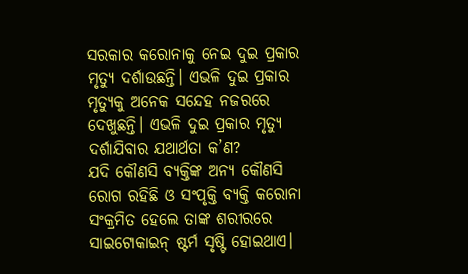ସରକାର କରୋନାକୁ ନେଇ ଦୁଇ ପ୍ରକାର ମୃତ୍ୟୁ ଦର୍ଶାଉଛନ୍ତି। ଏଭଳି ଦୁଇ ପ୍ରକାର ମୃତ୍ୟୁକୁ ଅନେକ ସନ୍ଦେହ ନଜରରେ ଦେଖୁଛନ୍ତି। ଏଭଳି ଦୁଇ ପ୍ରକାର ମୃତ୍ୟୁ ଦର୍ଶାଯିବାର ଯଥାର୍ଥତା କ’ଣ?
ଯଦି କୌଣସି ବ୍ୟକ୍ତିଙ୍କ ଅନ୍ୟ କୌଣସି ରୋଗ ରହିଛି ଓ ସଂପୃକ୍ତି ବ୍ୟକ୍ତି କରୋନା ସଂକ୍ରମିତ ହେଲେ ତାଙ୍କ ଶରୀରରେ ସାଇଟୋକାଇନ୍ ଷ୍ଟର୍ମ ସୃଷ୍ଟି ହୋଇଥାଏ।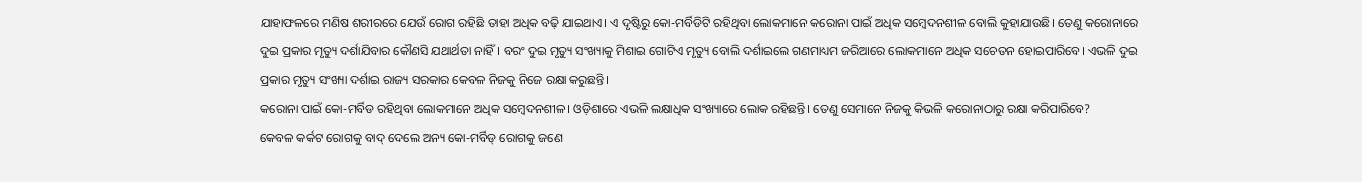ଯାହାଫଳରେ ମଣିଷ ଶରୀରରେ ଯେଉଁ ରୋଗ ରହିଛି ତାହା ଅଧିକ ବଢ଼ି ଯାଇଥାଏ। ଏ ଦୃଷ୍ଟିରୁ କୋ-ମର୍ବିଡିଟି ରହିଥିବା ଲୋକମାନେ କରୋନା ପାଇଁ ଅଧିକ ସମ୍ବେଦନଶୀଳ ବୋଲି କୁହାଯାଉଛି। ତେଣୁ କରୋନାରେ ଦୁଇ ପ୍ରକାର ମୃତ୍ୟୁ ଦର୍ଶାଯିବାର କୌଣସି ଯଥାର୍ଥତା ନାହିଁ। ବରଂ ଦୁଇ ମୃତ୍ୟୁ ସଂଖ୍ୟାକୁ ମିଶାଇ ଗୋଟିଏ ମୃତ୍ୟୁ ବୋଲି ଦର୍ଶାଇଲେ ଗଣମାଧ୍ୟମ ଜରିଆରେ ଲୋକମାନେ ଅଧିକ ସଚେତନ ହୋଇପାରିବେ। ଏଭଳି ଦୁଇ ପ୍ରକାର ମୃତ୍ୟୁ ସଂଖ୍ୟା ଦର୍ଶାଇ ରାଜ୍ୟ ସରକାର କେବଳ ନିଜକୁ ନିଜେ ରକ୍ଷା କରୁଛନ୍ତି।
କରୋନା ପାଇଁ କୋ-ମର୍ବିଡ ରହିଥିବା ଲୋକମାନେ ଅଧିକ ସମ୍ବେଦନଶୀଳ। ଓଡ଼ିଶାରେ ଏଭଳି ଲକ୍ଷାଧିକ ସଂଖ୍ୟାରେ ଲୋକ ରହିଛନ୍ତି। ତେଣୁ ସେମାନେ ନିଜକୁ କିଭଳି କରୋନାଠାରୁ ରକ୍ଷା କରିପାରିବେ?
କେବଳ କର୍କଟ ରୋଗକୁ ବାଦ୍ ଦେଲେ ଅନ୍ୟ କୋ-ମର୍ବିଡ୍ ରୋଗକୁ ଜଣେ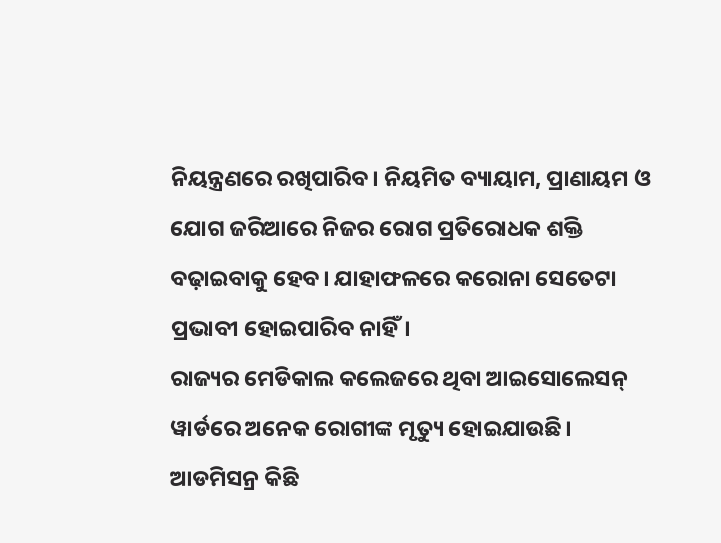ନିୟନ୍ତ୍ରଣରେ ରଖିପାରିବ। ନିୟମିତ ବ୍ୟାୟାମ, ପ୍ରାଣାୟମ ଓ ଯୋଗ ଜରିଆରେ ନିଜର ରୋଗ ପ୍ରତିରୋଧକ ଶକ୍ତି ବଢ଼ାଇବାକୁ ହେବ। ଯାହାଫଳରେ କରୋନା ସେତେଟା ପ୍ରଭାବୀ ହୋଇପାରିବ ନାହିଁ।
ରାଜ୍ୟର ମେଡିକାଲ କଲେଜରେ ଥିବା ଆଇସୋଲେସନ୍ ୱାର୍ଡରେ ଅନେକ ରୋଗୀଙ୍କ ମୃତ୍ୟୁ ହୋଇଯାଉଛି। ଆଡମିସନ୍ର କିଛି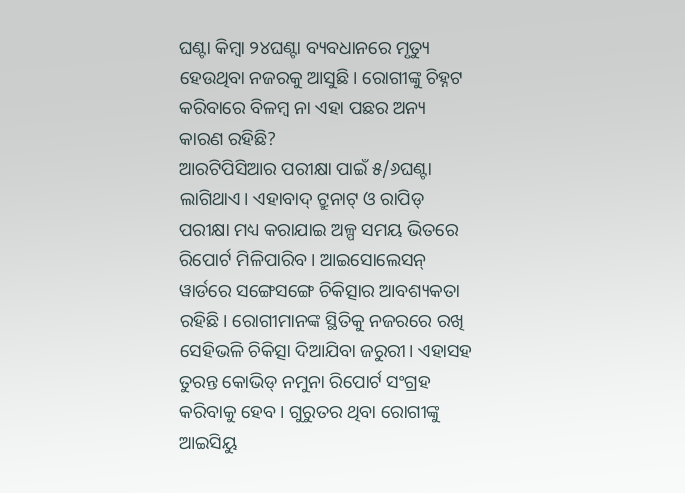ଘଣ୍ଟା କିମ୍ବା ୨୪ଘଣ୍ଟା ବ୍ୟବଧାନରେ ମୃତ୍ୟୁ ହେଉଥିବା ନଜରକୁ ଆସୁଛି। ରୋଗୀଙ୍କୁ ଚିହ୍ନଟ କରିବାରେ ବିଳମ୍ବ ନା ଏହା ପଛର ଅନ୍ୟ କାରଣ ରହିଛି?
ଆରଟିପିସିଆର ପରୀକ୍ଷା ପାଇଁ ୫/୬ଘଣ୍ଟା ଲାଗିଥାଏ। ଏହାବାଦ୍ ଟ୍ରୁନାଟ୍ ଓ ରାପିଡ୍ ପରୀକ୍ଷା ମଧ୍ୟ କରାଯାଇ ଅଳ୍ପ ସମୟ ଭିତରେ ରିପୋର୍ଟ ମିଳିପାରିବ। ଆଇସୋଲେସନ୍ ୱାର୍ଡରେ ସଙ୍ଗେସଙ୍ଗେ ଚିକିତ୍ସାର ଆବଶ୍ୟକତା ରହିଛି। ରୋଗୀମାନଙ୍କ ସ୍ଥିତିକୁ ନଜରରେ ରଖି ସେହିଭଳି ଚିକିତ୍ସା ଦିଆଯିବା ଜରୁରୀ। ଏହାସହ ତୁରନ୍ତ କୋଭିଡ୍ ନମୁନା ରିପୋର୍ଟ ସଂଗ୍ରହ କରିବାକୁ ହେବ। ଗୁରୁତର ଥିବା ରୋଗୀଙ୍କୁ ଆଇସିୟୁ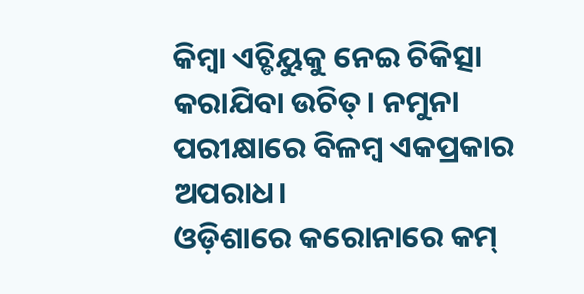କିମ୍ବା ଏଚ୍ଡିୟୁକୁ ନେଇ ଚିକିତ୍ସା କରାଯିବା ଉଚିତ୍। ନମୁନା ପରୀକ୍ଷାରେ ବିଳମ୍ବ ଏକପ୍ରକାର ଅପରାଧ।
ଓଡ଼ିଶାରେ କରୋନାରେ କମ୍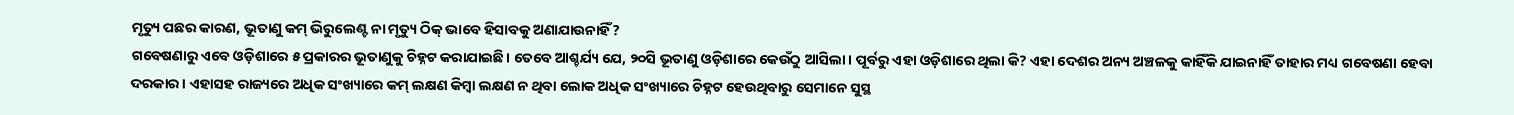ମୃତ୍ୟୁ ପଛର କାରଣ, ଭୂତାଣୁ କମ୍ ଭିରୁଲେଣ୍ଟ ନା ମୃତ୍ୟୁ ଠିକ୍ ଭାବେ ହିସାବକୁ ଅଣାଯାଉନାହିଁ?
ଗବେଷଣାରୁ ଏବେ ଓଡ଼ିଶାରେ ୫ ପ୍ରକାରର ଭୂତାଣୁକୁ ଚିହ୍ନଟ କରାଯାଇଛି। ତେବେ ଆଶ୍ଚର୍ଯ୍ୟ ଯେ, ୨୦ସି ଭୂତାଣୁ ଓଡ଼ିଶାରେ କେଉଁଠୁ ଆସିଲା। ପୂର୍ବରୁ ଏହା ଓଡ଼ିଶାରେ ଥିଲା କି? ଏହା ଦେଶର ଅନ୍ୟ ଅଞ୍ଚଳକୁ କାହିଁକି ଯାଇନାହିଁ ତାହାର ମଧ୍ୟ ଗବେଷଣା ହେବା ଦରକାର। ଏହାସହ ରାଜ୍ୟରେ ଅଧିକ ସଂଖ୍ୟାରେ କମ୍ ଲକ୍ଷଣ କିମ୍ବା ଲକ୍ଷଣ ନ ଥିବା ଲୋକ ଅଧିକ ସଂଖ୍ୟାରେ ଚିହ୍ନଟ ହେଉଥିବାରୁ ସେମାନେ ସୁସ୍ଥ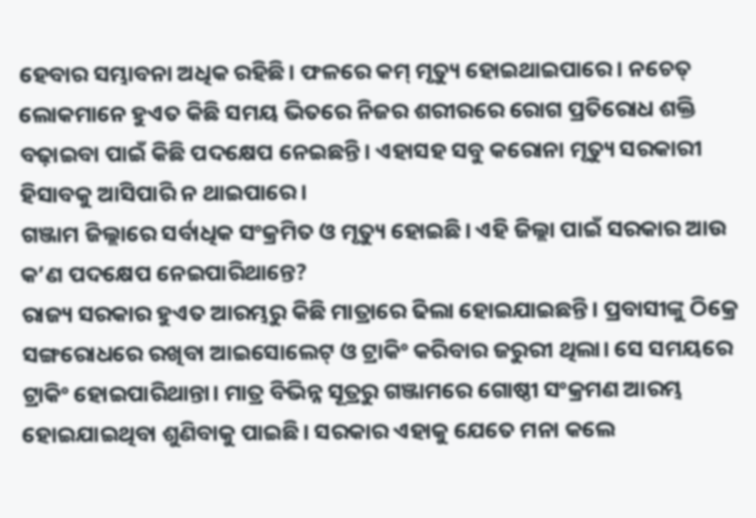ହେବାର ସମ୍ଭାବନା ଅଧିକ ରହିଛି। ଫଳରେ କମ୍ ମୃତ୍ୟୁ ହୋଇଥାଇପାରେ। ନଚେତ୍ ଲୋକମାନେ ହୁଏତ କିଛି ସମୟ ଭିତରେ ନିଜର ଶରୀରରେ ରୋଗ ପ୍ରତିରୋଧ ଶକ୍ତି ବଢ଼ାଇବା ପାଇଁ କିଛି ପଦକ୍ଷେପ ନେଇଛନ୍ତି। ଏହାସହ ସବୁ କରୋନା ମୃତ୍ୟୁ ସରକାରୀ ହିସାବକୁ ଆସିପାରି ନ ଥାଇପାରେ।
ଗଞ୍ଜାମ ଜିଲ୍ଲାରେ ସର୍ବାଧିକ ସଂକ୍ରମିତ ଓ ମୃତ୍ୟୁ ହୋଇଛି। ଏହି ଜିଲ୍ଲା ପାଇଁ ସରକାର ଆଉ କ’ଣ ପଦକ୍ଷେପ ନେଇପାରିଥାନ୍ତେ?
ରାଜ୍ୟ ସରକାର ହୁଏତ ଆରମ୍ଭରୁ କିଛି ମାତ୍ରାରେ ଢିଲା ହୋଇଯାଇଛନ୍ତି। ପ୍ରବାସୀଙ୍କୁ ଠିକ୍ରେ ସଙ୍ଗରୋଧରେ ରଖିବା ଆଇସୋଲେଟ୍ ଓ ଟ୍ରାକିଂ କରିବାର ଜରୁରୀ ଥିଲା। ସେ ସମୟରେ ଟ୍ରାକିଂ ହୋଇପାରିଥାନ୍ତା। ମାତ୍ର ବିଭିନ୍ନ ସୂତ୍ରରୁ ଗଞ୍ଜାମରେ ଗୋଷ୍ଠୀ ସଂକ୍ରମଣ ଆରମ୍ଭ ହୋଇଯାଇଥିବା ଶୁଣିବାକୁ ପାଇଛି। ସରକାର ଏହାକୁ ଯେତେ ମନା କଲେ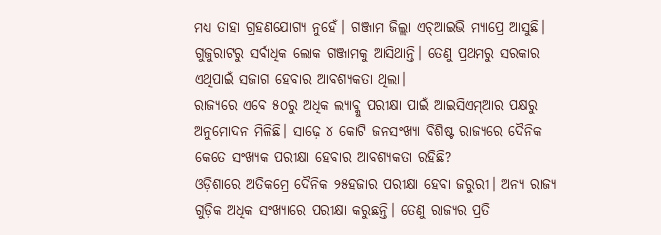ମଧ୍ୟ ତାହା ଗ୍ରହଣଯୋଗ୍ୟ ନୁହେଁ। ଗଞ୍ଜାମ ଜିଲ୍ଲା ଏଚ୍ଆଇଭି ମ୍ୟାପ୍ରେ ଆସୁଛି। ଗୁଜୁରାଟରୁ ସର୍ବାଧିକ ଲୋକ ଗଞ୍ଜାମକୁ ଆସିଥାନ୍ତି। ତେଣୁ ପ୍ରଥମରୁ ସରକାର ଏଥିପାଇଁ ସଜାଗ ହେବାର ଆବଶ୍ୟକତା ଥିଲା।
ରାଜ୍ୟରେ ଏବେ ୫୦ରୁ ଅଧିକ ଲ୍ୟାବ୍କୁ ପରୀକ୍ଷା ପାଇଁ ଆଇସିଏମ୍ଆର ପକ୍ଷରୁ ଅନୁମୋଦନ ମିଳିଛି। ସାଢ଼େ ୪ କୋଟି ଜନସଂଖ୍ୟା ବିଶିଷ୍ଟ ରାଜ୍ୟରେ ଦୈନିକ କେତେ ସଂଖ୍ୟକ ପରୀକ୍ଷା ହେବାର ଆବଶ୍ୟକତା ରହିଛି?
ଓଡ଼ିଶାରେ ଅତିକମ୍ରେ ଦୈନିକ ୨୫ହଜାର ପରୀକ୍ଷା ହେବା ଜରୁରୀ। ଅନ୍ୟ ରାଜ୍ୟ ଗୁଡ଼ିକ ଅଧିକ ସଂଖ୍ୟାରେ ପରୀକ୍ଷା କରୁଛନ୍ତି। ତେଣୁ ରାଜ୍ୟର ପ୍ରତି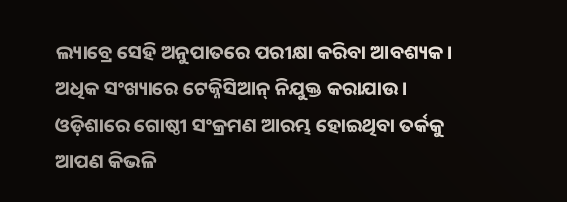ଲ୍ୟାବ୍ରେ ସେହି ଅନୁପାତରେ ପରୀକ୍ଷା କରିବା ଆବଶ୍ୟକ। ଅଧିକ ସଂଖ୍ୟାରେ ଟେକ୍ନିସିଆନ୍ ନିଯୁକ୍ତ କରାଯାଉ।
ଓଡ଼ିଶାରେ ଗୋଷ୍ଠୀ ସଂକ୍ରମଣ ଆରମ୍ଭ ହୋଇଥିବା ତର୍କକୁ ଆପଣ କିଭଳି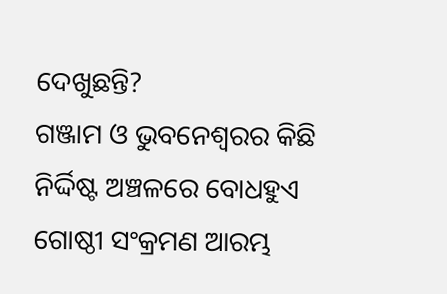ଦେଖୁଛନ୍ତି?
ଗଞ୍ଜାମ ଓ ଭୁବନେଶ୍ବରର କିଛି ନିର୍ଦ୍ଦିଷ୍ଟ ଅଞ୍ଚଳରେ ବୋଧହୁଏ ଗୋଷ୍ଠୀ ସଂକ୍ରମଣ ଆରମ୍ଭ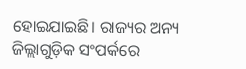ହୋଇଯାଇଛି। ରାଜ୍ୟର ଅନ୍ୟ ଜିଲ୍ଲାଗୁଡ଼ିକ ସଂପର୍କରେ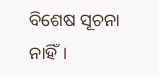ବିଶେଷ ସୂଚନା ନାହିଁ।